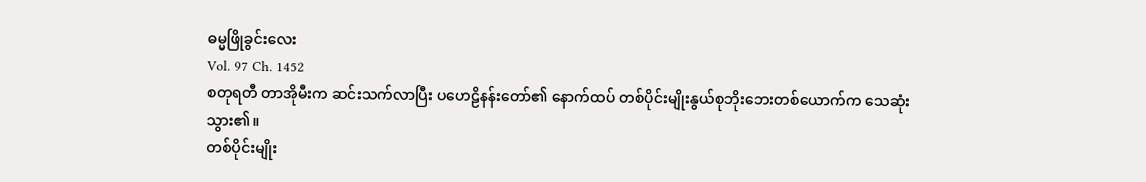ဓမ္မဖြိုခွင်းလေး
Vol. 97 Ch. 1452
စတုရတီ တာအိုမီးက ဆင်းသက်လာပြီး ပဟေဠိနန်းတော်၏ နောက်ထပ် တစ်ပိုင်းမျိုးနွယ်စုဘိုးဘေးတစ်ယောက်က သေဆုံးသွား၏။
တစ်ပိုင်းမျိုး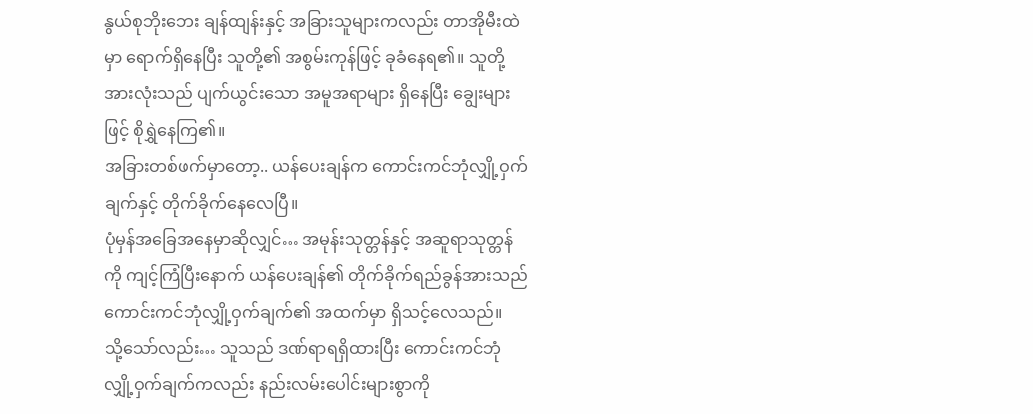နွယ်စုဘိုးဘေး ချန်ထျန်းနှင့် အခြားသူများကလည်း တာအိုမီးထဲမှာ ရောက်ရှိနေပြီး သူတို့၏ အစွမ်းကုန်ဖြင့် ခုခံနေရ၏။ သူတို့အားလုံးသည် ပျက်ယွင်းသော အမူအရာများ ရှိနေပြီး ချွေးများဖြင့် စိုရွှဲနေကြ၏။
အခြားတစ်ဖက်မှာတော့.. ယန်ပေးချန်က ကောင်းကင်ဘုံလျှို့ဝှက်ချက်နှင့် တိုက်ခိုက်နေလေပြီ။
ပုံမှန်အခြေအနေမှာဆိုလျှင်… အမုန်းသုတ္တန်နှင့် အဆူရာသုတ္တန်ကို ကျင့်ကြံပြီးနောက် ယန်ပေးချန်၏ တိုက်ခိုက်ရည်ခွန်အားသည် ကောင်းကင်ဘုံလျှို့ဝှက်ချက်၏ အထက်မှာ ရှိသင့်လေသည်။
သို့သော်လည်း… သူသည် ဒဏ်ရာရရှိထားပြီး ကောင်းကင်ဘုံလျှို့ဝှက်ချက်ကလည်း နည်းလမ်းပေါင်းများစွာကို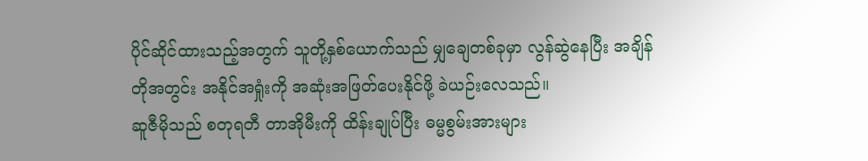ပိုင်ဆိုင်ထားသည့်အတွက် သူတို့နှစ်ယောက်သည် မျှချေတစ်ခုမှာ လွန်ဆွဲနေပြီး အချိန်တိုအတွင်း အနိုင်အရှုံးကို အဆုံးအဖြတ်ပေးနိုင်ဖို့ ခဲယဉ်းလေသည်။
ဆူဇီမိုသည် စတုရတီ တာအိုမီးကို ထိန်းချုပ်ပြီး ဓမ္မစွမ်းအားများ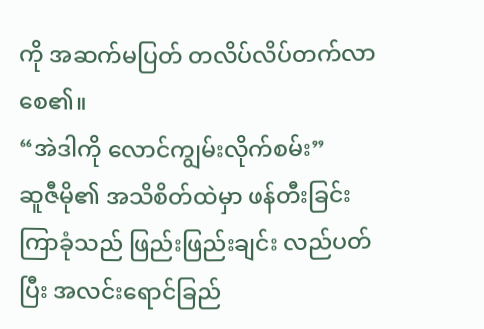ကို အဆက်မပြတ် တလိပ်လိပ်တက်လာစေ၏။
“အဲဒါကို လောင်ကျွမ်းလိုက်စမ်း”
ဆူဇီမို၏ အသိစိတ်ထဲမှာ ဖန်တီးခြင်းကြာခုံသည် ဖြည်းဖြည်းချင်း လည်ပတ်ပြီး အလင်းရောင်ခြည်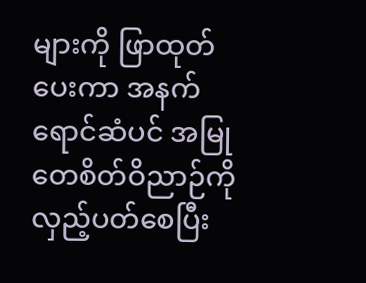များကို ဖြာထုတ်ပေးကာ အနက်ရောင်ဆံပင် အမြုတေစိတ်ဝိညာဉ်ကို လှည့်ပတ်စေပြီး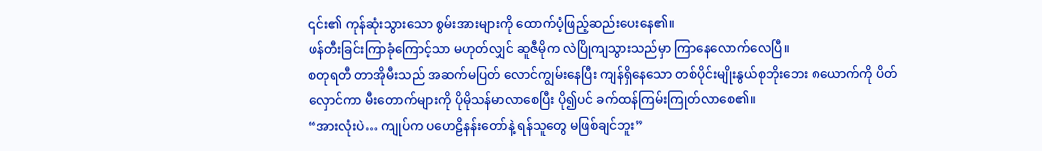၎င်း၏ ကုန်ဆုံးသွားသော စွမ်းအားများကို ထောက်ပံ့ဖြည့်ဆည်းပေးနေ၏။
ဖန်တီးခြင်းကြာခုံကြောင့်သာ မဟုတ်လျှင် ဆူဇီမိုက လဲပြိုကျသွားသည်မှာ ကြာနေလောက်လေပြီ။
စတုရတီ တာအိုမီးသည် အဆက်မပြတ် လောင်ကျွမ်းနေပြီး ကျန်ရှိနေသော တစ်ပိုင်းမျိုးနွယ်စုဘိုးဘေး ၈ယောက်ကို ပိတ်လှောင်ကာ မီးတောက်များကို ပိုမိုသန်မာလာစေပြီး ပို၍ပင် ခက်ထန်ကြမ်းကြုတ်လာစေ၏။
“အားလုံးပဲ… ကျုပ်က ပဟေဠိနန်းတော်နဲ့ ရန်သူတွေ မဖြစ်ချင်ဘူး”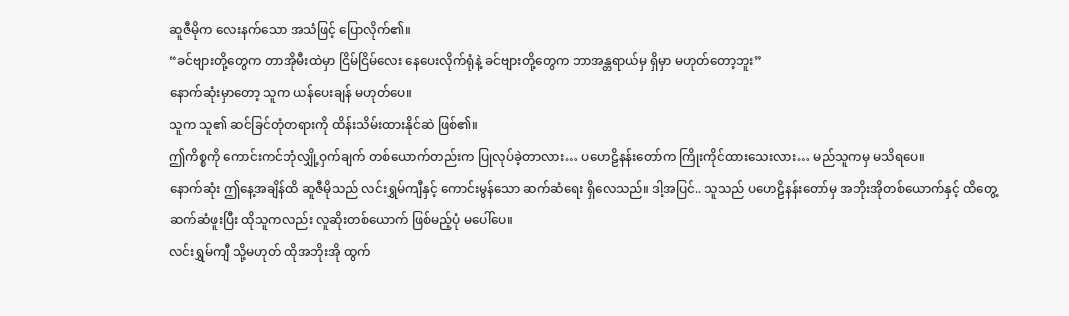ဆူဇီမိုက လေးနက်သော အသံဖြင့် ပြောလိုက်၏။
“ခင်ဗျားတို့တွေက တာအိုမီးထဲမှာ ငြိမ်ငြိမ်လေး နေပေးလိုက်ရုံနဲ့ ခင်ဗျားတို့တွေက ဘာအန္တရာယ်မှ ရှိမှာ မဟုတ်တော့ဘူး”
နောက်ဆုံးမှာတော့ သူက ယန်ပေးချန် မဟုတ်ပေ။
သူက သူ၏ ဆင်ခြင်တုံတရားကို ထိန်းသိမ်းထားနိုင်ဆဲ ဖြစ်၏။
ဤကိစ္စကို ကောင်းကင်ဘုံလျှို့ဝှက်ချက် တစ်ယောက်တည်းက ပြုလုပ်ခဲ့တာလား… ပဟေဠိနန်းတော်က ကြိုးကိုင်ထားသေးလား… မည်သူကမှ မသိရပေ။
နောက်ဆုံး ဤနေ့အချိန်ထိ ဆူဇီမိုသည် လင်းရွှမ်ကျီနှင့် ကောင်းမွန်သော ဆက်ဆံရေး ရှိလေသည်။ ဒါ့အပြင်.. သူသည် ပဟေဠိနန်းတော်မှ အဘိုးအိုတစ်ယောက်နှင့် ထိတွေ့ဆက်ဆံဖူးပြီး ထိုသူကလည်း လူဆိုးတစ်ယောက် ဖြစ်မည့်ပုံ မပေါ်ပေ။
လင်းရွှမ်ကျီ သို့မဟုတ် ထိုအဘိုးအို ထွက်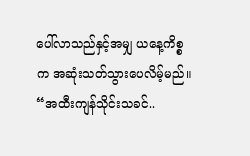ပေါ်လာသည်နှင့်အမျှ ယနေ့ကိစ္စက အဆုံးသတ်သွားပေလိမ့်မည်။
“အထီးကျန်သိုင်းသခင်..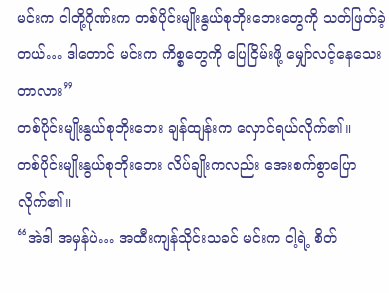မင်းက ငါတို့ဂိုဏ်းက တစ်ပိုင်းမျိုးနွယ်စုဘိုးဘေးတွေကို သတ်ဖြတ်ခဲ့တယ်… ဒါတောင် မင်းက ကိစ္စတွေကို ပြေငြိမ်းဖို့ မျှော်လင့်နေသေးတာလား”
တစ်ပိုင်းမျိုးနွယ်စုဘိုးဘေး ချန်ထျန်းက လှောင်ရယ်လိုက်၏။
တစ်ပိုင်းမျိုးနွယ်စုဘိုးဘေး လိပ်ချိုးကလည်း အေးစက်စွာပြောလိုက်၏။
“အဲဒါ အမှန်ပဲ… အထီးကျန်သိုင်းသခင် မင်းက ငါ့ရဲ့ စိတ်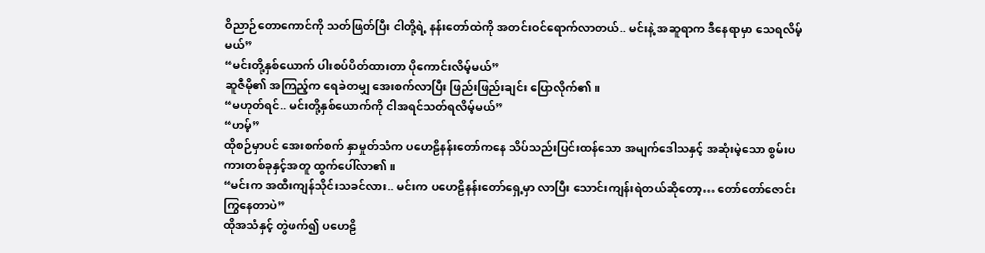ဝိညာဉ်တောကောင်ကို သတ်ဖြတ်ပြီး ငါတို့ရဲ့ နန်းတော်ထဲကို အတင်းဝင်ရောက်လာတယ်.. မင်းနဲ့ အဆူရာက ဒီနေရာမှာ သေရလိမ့်မယ်”
“မင်းတို့နှစ်ယောက် ပါးစပ်ပိတ်ထားတာ ပိုကောင်းလိမ့်မယ်”
ဆူဇီမို၏ အကြည့်က ရေခဲတမျှ အေးစက်လာပြီး ဖြည်းဖြည်းချင်း ပြောလိုက်၏။
“မဟုတ်ရင်.. မင်းတို့နှစ်ယောက်ကို ငါအရင်သတ်ရလိမ့်မယ်”
“ဟမ့်”
ထိုစဉ်မှာပင် အေးစက်စက် နှာမှုတ်သံက ပဟေဠိနန်းတော်ကနေ သိပ်သည်းပြင်းထန်သော အမျက်ဒေါသနှင့် အဆုံးမဲ့သော စွမ်းပကားတစ်ခုနှင့်အတူ ထွက်ပေါ်လာ၏။
“မင်းက အထီးကျန်သိုင်းသခင်လား.. မင်းက ပဟေဠိနန်းတော်ရှေ့မှာ လာပြီး သောင်းကျန်းရဲတယ်ဆိုတော့… တော်တော်ဇောင်းကြွနေတာပဲ”
ထိုအသံနှင့် တွဲဖက်၍ ပဟေဠိ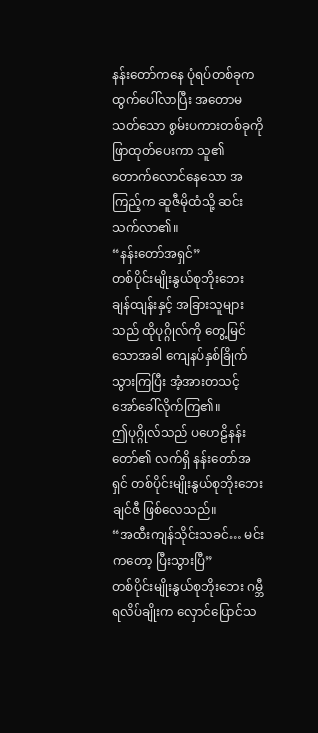နန်းတော်ကနေ ပုံရပ်တစ်ခုက ထွက်ပေါ်လာပြီး အတောမသတ်သော စွမ်းပကားတစ်ခုကို ဖြာထုတ်ပေးကာ သူ၏ တောက်လောင်နေသော အကြည့်က ဆူဇီမိုထံသို့ ဆင်းသက်လာ၏။
“နန်းတော်အရှင်”
တစ်ပိုင်းမျိုးနွယ်စုဘိုးဘေး ချန်ထျန်းနှင့် အခြားသူများသည် ထိုပုဂ္ဂိုလ်ကို တွေ့မြင်သောအခါ ကျေနပ်နှစ်ခြိုက်သွားကြပြီး အံ့အားတသင့် အော်ခေါ်လိုက်ကြ၏။
ဤပုဂ္ဂိုလ်သည် ပဟေဠိနန်းတော်၏ လက်ရှိ နန်းတော်အရှင် တစ်ပိုင်းမျိုးနွယ်စုဘိုးဘေး ချင်ဇီ ဖြစ်လေသည်။
“အထီးကျန်သိုင်းသခင်… မင်းကတော့ ပြီးသွားပြီ”
တစ်ပိုင်းမျိုးနွယ်စုဘိုးဘေး ဂမ္ဘီရလိပ်ချိုးက လှောင်ပြောင်သ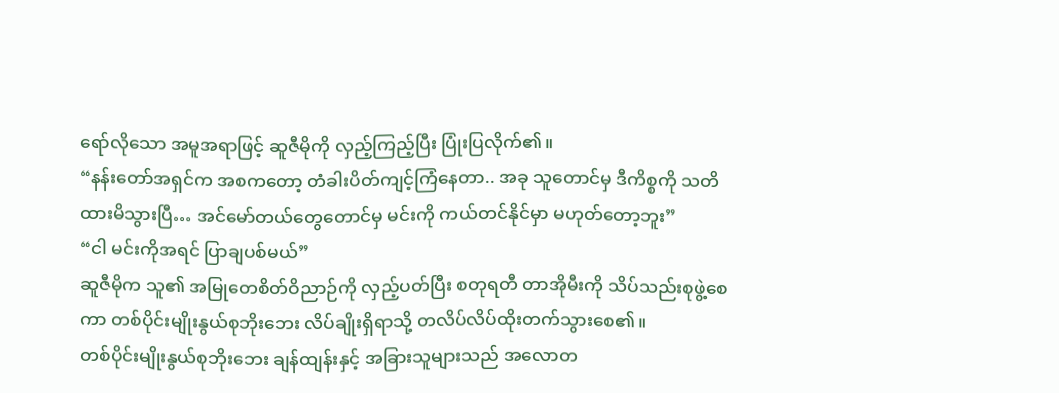ရော်လိုသော အမူအရာဖြင့် ဆူဇီမိုကို လှည့်ကြည့်ပြီး ပြုံးပြလိုက်၏။
“နန်းတော်အရှင်က အစကတော့ တံခါးပိတ်ကျင့်ကြံနေတာ.. အခု သူတောင်မှ ဒီကိစ္စကို သတိထားမိသွားပြီ… အင်မော်တယ်တွေတောင်မှ မင်းကို ကယ်တင်နိုင်မှာ မဟုတ်တော့ဘူး”
“ငါ မင်းကိုအရင် ပြာချပစ်မယ်”
ဆူဇီမိုက သူ၏ အမြုတေစိတ်ဝိညာဉ်ကို လှည့်ပတ်ပြီး စတုရတီ တာအိုမီးကို သိပ်သည်းစုဖွဲ့စေကာ တစ်ပိုင်းမျိုးနွယ်စုဘိုးဘေး လိပ်ချိုးရှိရာသို့ တလိပ်လိပ်ထိုးတက်သွားစေ၏။
တစ်ပိုင်းမျိုးနွယ်စုဘိုးဘေး ချန်ထျန်းနှင့် အခြားသူများသည် အလောတ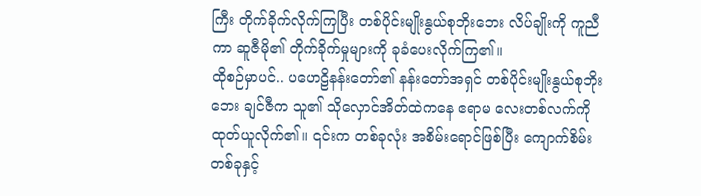ကြီး တိုက်ခိုက်လိုက်ကြပြီး တစ်ပိုင်းမျိုးနွယ်စုဘိုးဘေး လိပ်ချိုးကို ကူညီကာ ဆူဇီမို၏ တိုက်ခိုက်မှုများကို ခုခံပေးလိုက်ကြ၏။
ထိုစဉ်မှာပင်.. ပဟေဠိနန်းတော်၏ နန်းတော်အရှင် တစ်ပိုင်းမျိုးနွယ်စုဘိုးဘေး ချင်ဇီက သူ၏ သိုလှောင်အိတ်ထဲကနေ ဧရာမ လေးတစ်လက်ကို ထုတ်ယူလိုက်၏။ ၎င်းက တစ်ခုလုံး အစိမ်းရောင်ဖြစ်ပြီး ကျောက်စိမ်းတစ်ခုနှင့်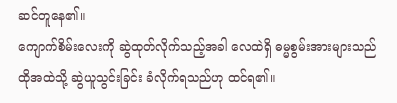ဆင်တူနေ၏။
ကျောက်စိမ်းလေးကို ဆွဲထုတ်လိုက်သည့်အခါ လေထဲရှိ ဓမ္မစွမ်းအားများသည် ထိုအထဲသို့ ဆွဲယူသွင်းခြင်း ခံလိုက်ရသည်ဟု ထင်ရ၏။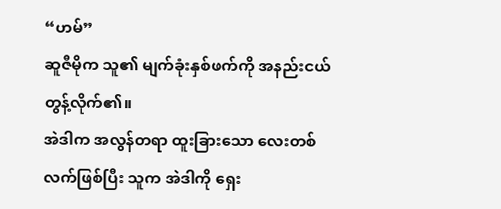“ဟမ်”
ဆူဇီမိုက သူ၏ မျက်ခုံးနှစ်ဖက်ကို အနည်းငယ် တွန့်လိုက်၏။
အဲဒါက အလွန်တရာ ထူးခြားသော လေးတစ်လက်ဖြစ်ပြီး သူက အဲဒါကို ရှေး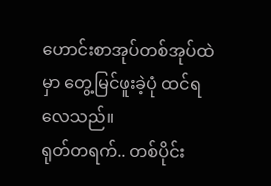ဟောင်းစာအုပ်တစ်အုပ်ထဲမှာ တွေ့မြင်ဖူးခဲ့ပုံ ထင်ရလေသည်။
ရုတ်တရက်.. တစ်ပိုင်း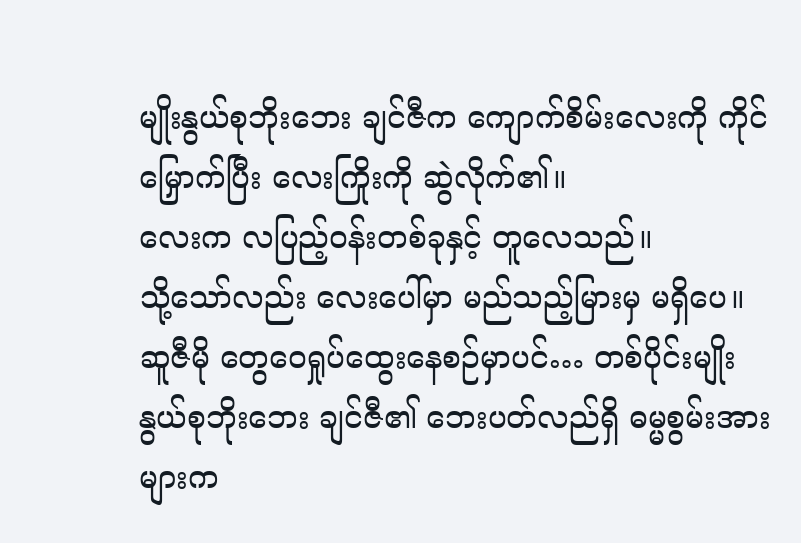မျိုးနွယ်စုဘိုးဘေး ချင်ဇီက ကျောက်စိမ်းလေးကို ကိုင်မြှောက်ပြီး လေးကြိုးကို ဆွဲလိုက်၏။
လေးက လပြည့်ဝန်းတစ်ခုနှင့် တူလေသည်။
သို့သော်လည်း လေးပေါ်မှာ မည်သည့်မြားမှ မရှိပေ။
ဆူဇီမို တွေဝေရှုပ်ထွေးနေစဉ်မှာပင်… တစ်ပိုင်းမျိုးနွယ်စုဘိုးဘေး ချင်ဇီ၏ ဘေးပတ်လည်ရှိ ဓမ္မစွမ်းအားများက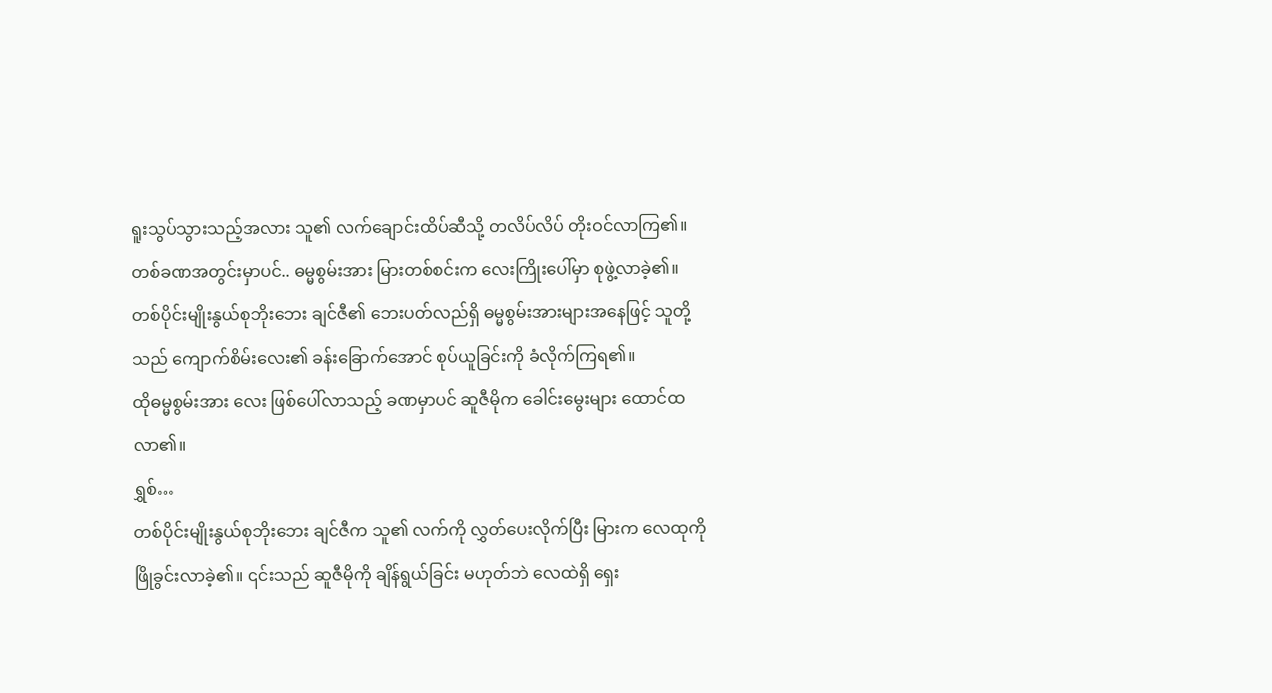ရူးသွပ်သွားသည့်အလား သူ၏ လက်ချောင်းထိပ်ဆီသို့ တလိပ်လိပ် တိုးဝင်လာကြ၏။
တစ်ခဏအတွင်းမှာပင်.. ဓမ္မစွမ်းအား မြားတစ်စင်းက လေးကြိုးပေါ်မှာ စုဖွဲ့လာခဲ့၏။
တစ်ပိုင်းမျိုးနွယ်စုဘိုးဘေး ချင်ဇီ၏ ဘေးပတ်လည်ရှိ ဓမ္မစွမ်းအားများအနေဖြင့် သူတို့သည် ကျောက်စိမ်းလေး၏ ခန်းခြောက်အောင် စုပ်ယူခြင်းကို ခံလိုက်ကြရ၏။
ထိုဓမ္မစွမ်းအား လေး ဖြစ်ပေါ်လာသည့် ခဏမှာပင် ဆူဇီမိုက ခေါင်းမွေးများ ထောင်ထလာ၏။
ရွှစ်…
တစ်ပိုင်းမျိုးနွယ်စုဘိုးဘေး ချင်ဇီက သူ၏ လက်ကို လွှတ်ပေးလိုက်ပြီး မြားက လေထုကို ဖြိုခွင်းလာခဲ့၏။ ၎င်းသည် ဆူဇီမိုကို ချိန်ရွယ်ခြင်း မဟုတ်ဘဲ လေထဲရှိ ရှေး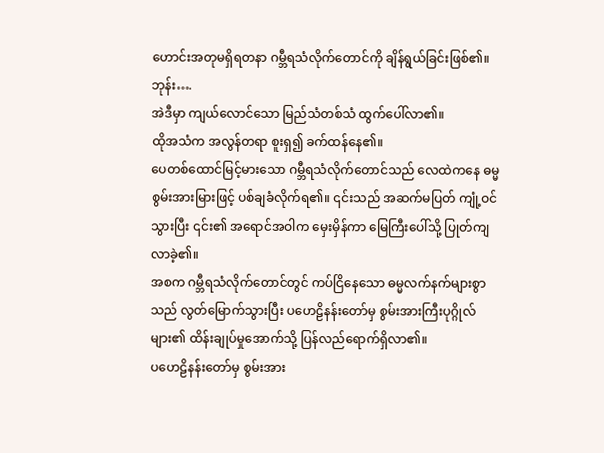ဟောင်းအတုမရှိရတနာ ဂမ္ဘီရသံလိုက်တောင်ကို ချိန်ရွယ်ခြင်းဖြစ်၏။
ဘုန်း….
အဲဒီမှာ ကျယ်လောင်သော မြည်သံတစ်သံ ထွက်ပေါ်လာ၏။
ထိုအသံက အလွန်တရာ စူးရှ၍ ခက်ထန်နေ၏။
ပေတစ်ထောင်မြင့်မားသော ဂမ္ဘီရသံလိုက်တောင်သည် လေထဲကနေ ဓမ္မစွမ်းအားမြားဖြင့် ပစ်ချခံလိုက်ရ၏။ ၎င်းသည် အဆက်မပြတ် ကျုံ့ဝင်သွားပြီး ၎င်း၏ အရောင်အဝါက မှေးမှိန်ကာ မြေကြီးပေါ်သို့ ပြုတ်ကျလာခဲ့၏။
အစက ဂမ္ဘီရသံလိုက်တောင်တွင် ကပ်ငြိနေသော ဓမ္မလက်နက်များစွာသည် လွတ်မြောက်သွားပြီး ပဟေဠိနန်းတော်မှ စွမ်းအားကြီးပုဂ္ဂိုလ်များ၏ ထိန်းချုပ်မှုအောက်သို့ ပြန်လည်ရောက်ရှိလာ၏။
ပဟေဠိနန်းတော်မှ စွမ်းအား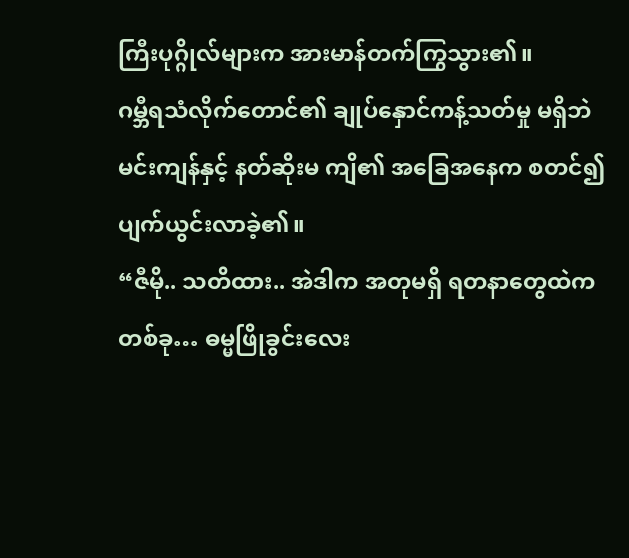ကြီးပုဂ္ဂိုလ်များက အားမာန်တက်ကြွသွား၏။
ဂမ္ဘီရသံလိုက်တောင်၏ ချုပ်နှောင်ကန့်သတ်မှု မရှိဘဲ မင်းကျန်နှင့် နတ်ဆိုးမ ကျိ၏ အခြေအနေက စတင်၍ ပျက်ယွင်းလာခဲ့၏။
“ဇီမို.. သတိထား.. အဲဒါက အတုမရှိ ရတနာတွေထဲက တစ်ခု… ဓမ္မဖြိုခွင်းလေး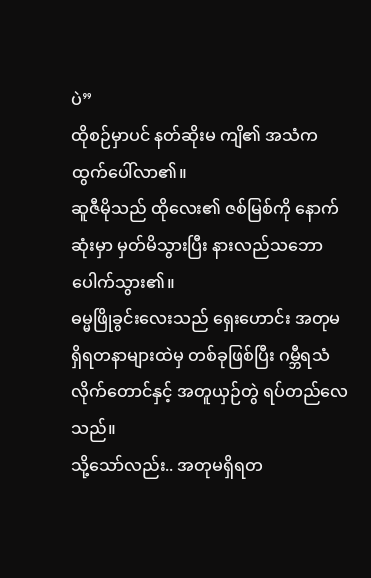ပဲ”
ထိုစဉ်မှာပင် နတ်ဆိုးမ ကျိ၏ အသံက ထွက်ပေါ်လာ၏။
ဆူဇီမိုသည် ထိုလေး၏ ဇစ်မြစ်ကို နောက်ဆုံးမှာ မှတ်မိသွားပြီး နားလည်သဘောပေါက်သွား၏။
ဓမ္မဖြိုခွင်းလေးသည် ရှေးဟောင်း အတုမရှိရတနာများထဲမှ တစ်ခုဖြစ်ပြီး ဂမ္ဘီရသံလိုက်တောင်နှင့် အတူယှဉ်တွဲ ရပ်တည်လေသည်။
သို့သော်လည်း.. အတုမရှိရတ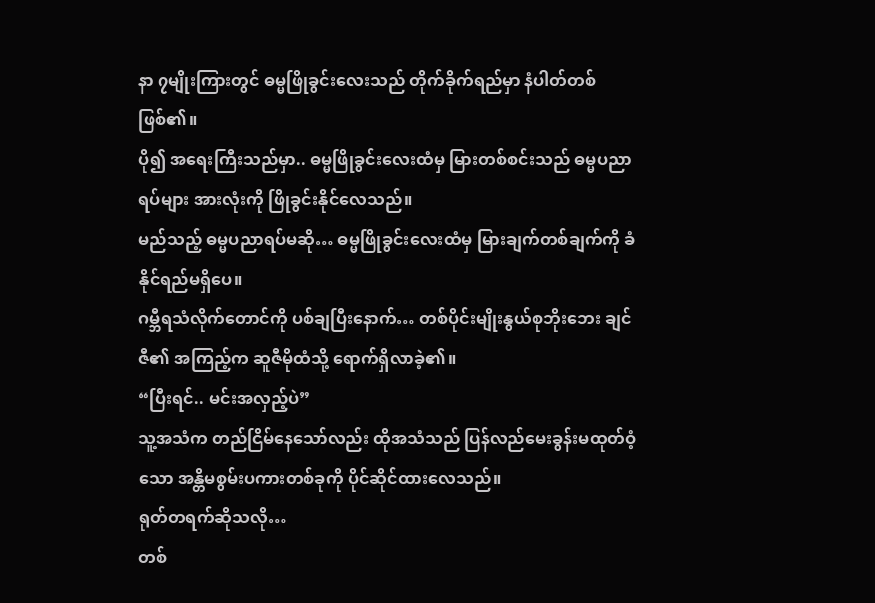နာ ၇မျိုးကြားတွင် ဓမ္မဖြိုခွင်းလေးသည် တိုက်ခိုက်ရည်မှာ နံပါတ်တစ် ဖြစ်၏။
ပို၍ အရေးကြီးသည်မှာ.. ဓမ္မဖြိုခွင်းလေးထံမှ မြားတစ်စင်းသည် ဓမ္မပညာရပ်များ အားလုံးကို ဖြိုခွင်းနိုင်လေသည်။
မည်သည့် ဓမ္မပညာရပ်မဆို… ဓမ္မဖြိုခွင်းလေးထံမှ မြားချက်တစ်ချက်ကို ခံနိုင်ရည်မရှိပေ။
ဂမ္ဘီရသံလိုက်တောင်ကို ပစ်ချပြီးနောက်… တစ်ပိုင်းမျိုးနွယ်စုဘိုးဘေး ချင်ဇီ၏ အကြည့်က ဆူဇီမိုထံသို့ ရောက်ရှိလာခဲ့၏။
“ပြီးရင်.. မင်းအလှည့်ပဲ”
သူ့အသံက တည်ငြိမ်နေသော်လည်း ထိုအသံသည် ပြန်လည်မေးခွန်းမထုတ်ဝံ့သော အန္တိမစွမ်းပကားတစ်ခုကို ပိုင်ဆိုင်ထားလေသည်။
ရုတ်တရက်ဆိုသလို…
တစ်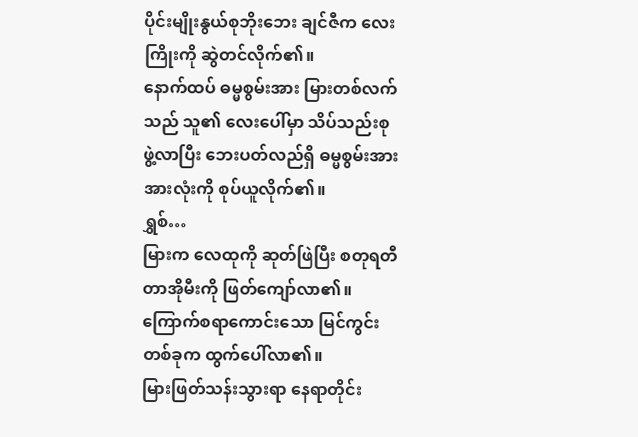ပိုင်းမျိုးနွယ်စုဘိုးဘေး ချင်ဇီက လေးကြိုးကို ဆွဲတင်လိုက်၏။
နောက်ထပ် ဓမ္မစွမ်းအား မြားတစ်လက်သည် သူ၏ လေးပေါ်မှာ သိပ်သည်းစုဖွဲ့လာပြီး ဘေးပတ်လည်ရှိ ဓမ္မစွမ်းအား အားလုံးကို စုပ်ယူလိုက်၏။
ရွှစ်…
မြားက လေထုကို ဆုတ်ဖြဲပြီး စတုရတီ တာအိုမီးကို ဖြတ်ကျော်လာ၏။
ကြောက်စရာကောင်းသော မြင်ကွင်းတစ်ခုက ထွက်ပေါ်လာ၏။
မြားဖြတ်သန်းသွားရာ နေရာတိုင်း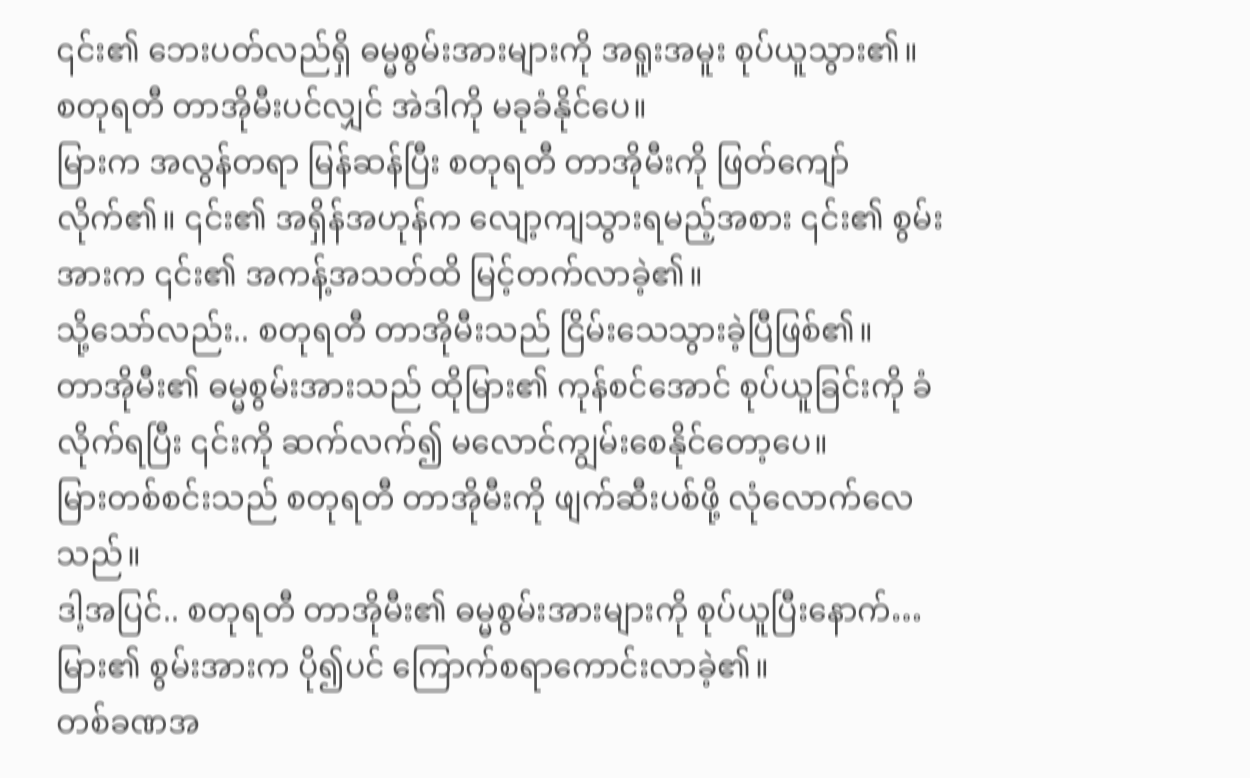၎င်း၏ ဘေးပတ်လည်ရှိ ဓမ္မစွမ်းအားများကို အရူးအမူး စုပ်ယူသွား၏။
စတုရတီ တာအိုမီးပင်လျှင် အဲဒါကို မခုခံနိုင်ပေ။
မြားက အလွန်တရာ မြန်ဆန်ပြီး စတုရတီ တာအိုမီးကို ဖြတ်ကျော်လိုက်၏။ ၎င်း၏ အရှိန်အဟုန်က လျော့ကျသွားရမည့်အစား ၎င်း၏ စွမ်းအားက ၎င်း၏ အကန့်အသတ်ထိ မြင့်တက်လာခဲ့၏။
သို့သော်လည်း.. စတုရတီ တာအိုမီးသည် ငြိမ်းသေသွားခဲ့ပြီဖြစ်၏။
တာအိုမီး၏ ဓမ္မစွမ်းအားသည် ထိုမြား၏ ကုန်စင်အောင် စုပ်ယူခြင်းကို ခံလိုက်ရပြီး ၎င်းကို ဆက်လက်၍ မလောင်ကျွမ်းစေနိုင်တော့ပေ။
မြားတစ်စင်းသည် စတုရတီ တာအိုမီးကို ဖျက်ဆီးပစ်ဖို့ လုံလောက်လေသည်။
ဒါ့အပြင်.. စတုရတီ တာအိုမီး၏ ဓမ္မစွမ်းအားများကို စုပ်ယူပြီးနောက်… မြား၏ စွမ်းအားက ပို၍ပင် ကြောက်စရာကောင်းလာခဲ့၏။
တစ်ခဏအ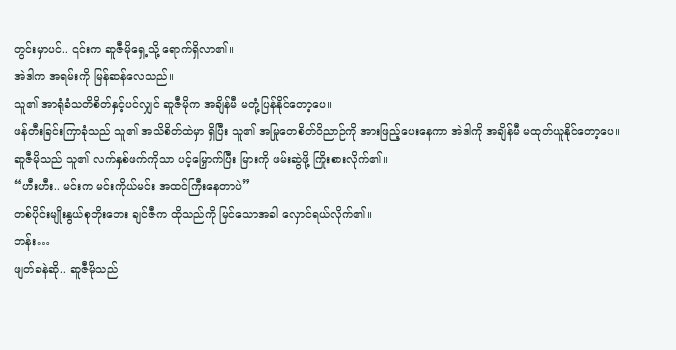တွင်းမှာပင်.. ၎င်းက ဆူဇီမိုရှေ့သို့ ရောက်ရှိလာ၏။
အဲဒါက အရမ်းကို မြန်ဆန်လေသည်။
သူ၏ အာရုံခံသတိစိတ်နှင့်ပင်လျှင် ဆူဇီမိုက အချိန်မီ မတုံ့ပြန်နိုင်တော့ပေ။
ဖန်တီးခြင်းကြာခုံသည် သူ၏ အသိစိတ်ထဲမှာ ရှိပြီး သူ၏ အမြုတေစိတ်ဝိညာဉ်ကို အားဖြည့်ပေးနေကာ အဲဒါကို အချိန်မီ မထုတ်ယူနိုင်တော့ပေ။
ဆူဇီမိုသည် သူ၏ လက်နှစ်ဖက်ကိုသာ ပင့်မြှောက်ပြီး မြားကို ဖမ်းဆွဲဖို့ ကြိုးစားလိုက်၏။
“ဟီးဟီး.. မင်းက မင်းကိုယ်မင်း အထင်ကြီးနေတာပဲ”
တစ်ပိုင်းမျိုးနွယ်စုဘိုးဘေး ချင်ဇီက ထိုသည်ကို မြင်သောအခါ လှောင်ရယ်လိုက်၏။
ဘန်း…
ဖျတ်ခနဲဆို.. ဆူဇီမိုသည်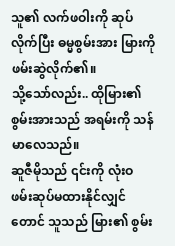သူ၏ လက်ဖဝါးကို ဆုပ်လိုက်ပြီး ဓမ္မစွမ်းအား မြားကို ဖမ်းဆွဲလိုက်၏။
သို့သော်လည်း.. ထိုမြား၏ စွမ်းအားသည် အရမ်းကို သန်မာလေသည်။
ဆူဇီမိုသည် ၎င်းကို လုံးဝ ဖမ်းဆုပ်မထားနိုင်လျှင်တောင် သူသည် မြား၏ စွမ်း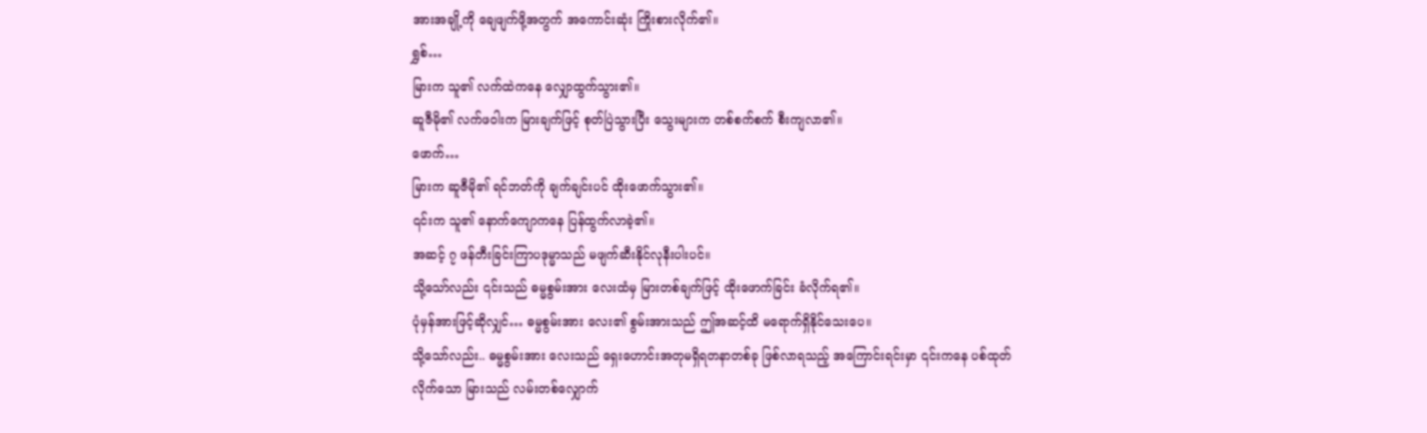အားအချို့ကို ချေဖျက်ဖို့အတွက် အကောင်းဆုံး ကြိုးစားလိုက်၏။
ရွှစ်…
မြားက သူ၏ လက်ထဲကနေ လျှောထွက်သွား၏။
ဆူဇီမို၏ လက်ဖဝါးက မြားချက်ဖြင့် စုတ်ပြဲသွားပြီး သွေးများက တစ်စက်စက် စီးကျလာ၏။
ဖောက်…
မြားက ဆူဇီမို၏ ရင်ဘတ်ကို ချက်ချင်းပင် ထိုးဖောက်သွား၏။
၎င်းက သူ၏ နောက်ကျောကနေ ပြန်ထွက်လာခဲ့၏။
အဆင့် ၇ ဖန်တီးခြင်းကြာပဒုမ္မာသည် မဖျက်ဆီးနိုင်လုနီးပါးပင်။
သို့သော်လည်း ၎င်းသည် ဓမ္မစွမ်းအား လေးထံမှ မြားတစ်ချက်ဖြင့် ထိုးဖောက်ခြင်း ခံလိုက်ရ၏။
ပုံမှန်အားဖြင့်ဆိုလျှင်… ဓမ္မစွမ်းအား လေး၏ စွမ်းအားသည် ဤအဆင့်ထိ မရောက်ရှိနိုင်သေးပေ။
သို့သော်လည်း.. ဓမ္မစွမ်းအား လေးသည် ရှေးဟောင်းအတုမရှိရတနာတစ်ခု ဖြစ်လာရသည့် အကြောင်းရင်းမှာ ၎င်းကနေ ပစ်ထုတ်လိုက်သော မြားသည် လမ်းတစ်လျှောက်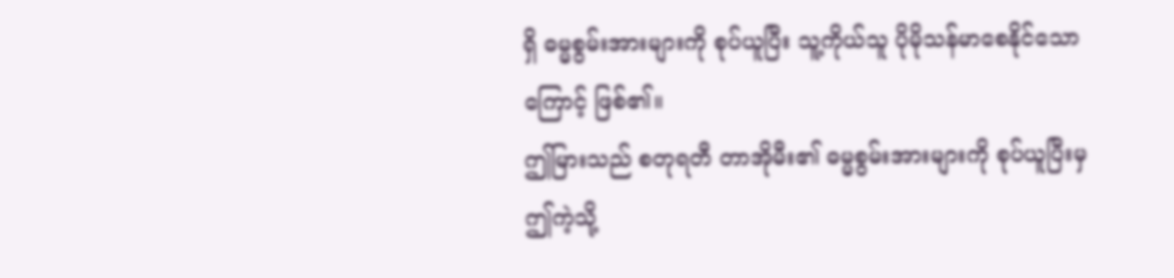ရှိ ဓမ္မစွမ်းအားများကို စုပ်ယူပြီး သူ့ကိုယ်သူ ပိုမိုသန်မာစေနိုင်သောကြောင့် ဖြစ်၏။
ဤမြားသည် စတုရတီ တာအိုမီး၏ ဓမ္မစွမ်းအားများကို စုပ်ယူပြီးမှ ဤကဲ့သို့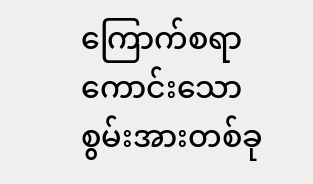ကြောက်စရာကောင်းသော စွမ်းအားတစ်ခု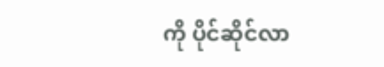ကို ပိုင်ဆိုင်လာ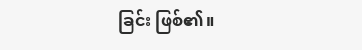ခြင်း ဖြစ်၏။